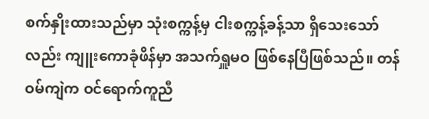စက်နှိုးထားသည်မှာ သုံးစက္ကန့်မှ ငါးစက္ကန့်ခန့်သာ ရှိသေးသော်လည်း ကျူးကောခုံဖိန်မှာ အသက်ရှူမဝ ဖြစ်နေပြီဖြစ်သည်။ တန်ဝမ်ကျဲက ဝင်ရောက်ကူညီ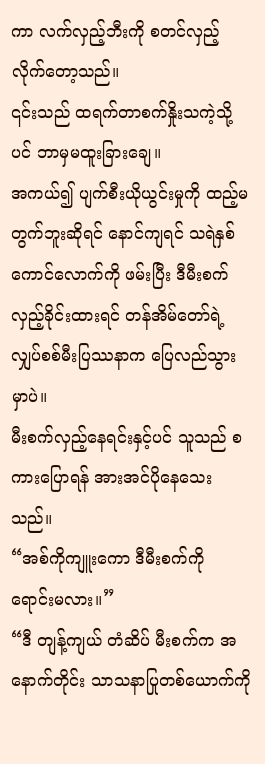ကာ လက်လှည့်ဘီးကို စတင်လှည့်လိုက်တော့သည်။
၎င်းသည် ထရက်တာစက်နှိုးသကဲ့သို့ပင် ဘာမှမထူးခြားချေ။
အကယ်၍ ပျက်စီးယိုယွင်းမှုကို ထည့်မတွက်ဘူးဆိုရင် နောင်ကျရင် သရဲနှစ်ကောင်လောက်ကို ဖမ်းပြီး ဒီမီးစက်လှည့်ခိုင်းထားရင် တန်အိမ်တော်ရဲ့ လျှပ်စစ်မီးပြဿနာက ပြေလည်သွားမှာပဲ။
မီးစက်လှည့်နေရင်းနှင့်ပင် သူသည် စကားပြောရန် အားအင်ပိုနေသေးသည်။
“အစ်ကိုကျူးကော ဒီမီးစက်ကို ရောင်းမလား။”
“ဒီ တျန့်ကျယ် တံဆိပ် မီးစက်က အနောက်တိုင်း သာသနာပြုတစ်ယောက်ကို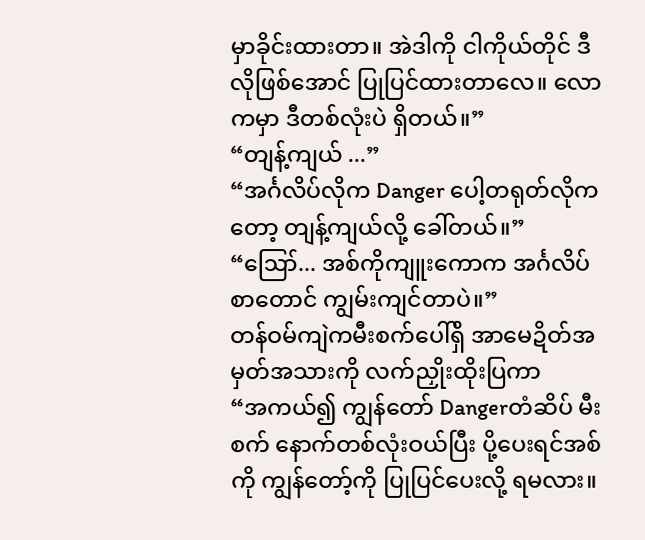မှာခိုင်းထားတာ။ အဲဒါကို ငါကိုယ်တိုင် ဒီလိုဖြစ်အောင် ပြုပြင်ထားတာလေ။ လောကမှာ ဒီတစ်လုံးပဲ ရှိတယ်။”
“တျန့်ကျယ် ...”
“အင်္ဂလိပ်လိုက Danger ပေါ့တရုတ်လိုကတော့ တျန့်ကျယ်လို့ ခေါ်တယ်။”
“ဪ... အစ်ကိုကျူးကောက အင်္ဂလိပ်စာတောင် ကျွမ်းကျင်တာပဲ။”
တန်ဝမ်ကျဲကမီးစက်ပေါ်ရှိ အာမေဍိတ်အမှတ်အသားကို လက်ညှိုးထိုးပြကာ
“အကယ်၍ ကျွန်တော် Dangerတံဆိပ် မီးစက် နောက်တစ်လုံးဝယ်ပြီး ပို့ပေးရင်အစ်ကို ကျွန်တော့်ကို ပြုပြင်ပေးလို့ ရမလား။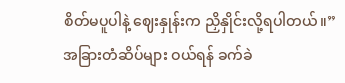စိတ်မပူပါနဲ့ ဈေးနှုန်းက ညှိနှိုင်းလို့ရပါတယ်။”
အခြားတံဆိပ်များ ဝယ်ရန် ခက်ခဲ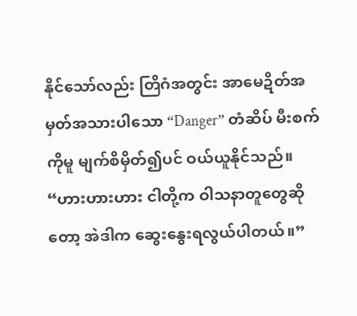နိုင်သော်လည်း တြိဂံအတွင်း အာမေဍိတ်အမှတ်အသားပါသော “Danger” တံဆိပ် မီးစက်ကိုမူ မျက်စိမှိတ်၍ပင် ဝယ်ယူနိုင်သည်။
“ဟားဟားဟား ငါတို့က ဝါသနာတူတွေဆိုတော့ အဲဒါက ဆွေးနွေးရလွယ်ပါတယ်။”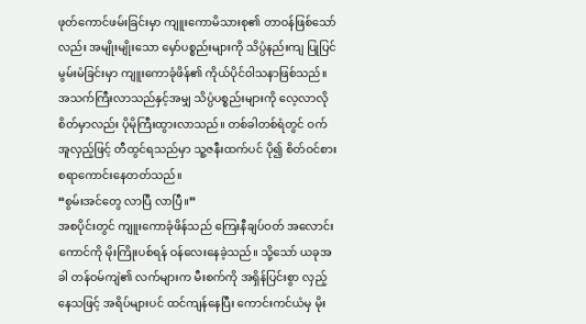ဖုတ်ကောင်ဖမ်းခြင်းမှာ ကျူးကောမိသားစု၏ တာဝန်ဖြစ်သော်လည်း အမျိုးမျိုးသော မှော်ပစ္စည်းများကို သိပ္ပံနည်းကျ ပြုပြင်မွမ်းမံခြင်းမှာ ကျူးကောခုံဖိန်၏ ကိုယ်ပိုင်ဝါသနာဖြစ်သည်။ အသက်ကြီးလာသည်နှင့်အမျှ သိပ္ပံပစ္စည်းများကို လေ့လာလိုစိတ်မှာလည်း ပိုမိုကြီးထွားလာသည်။ တစ်ခါတစ်ရံတွင် ဝက်အူလှည့်ဖြင့် တီထွင်ရသည်မှာ သူ့ဇနီးထက်ပင် ပို၍ စိတ်ဝင်စားစရာကောင်းနေတတ်သည်။
“စွမ်းအင်တွေ လာပြီ လာပြီ။”
အစပိုင်းတွင် ကျူးကောခုံဖိန်သည် ကြေးနီချပ်ဝတ် အလောင်းကောင်ကို မိုးကြိုးပစ်ရန် ဝန်လေးနေခဲ့သည်။ သို့သော် ယခုအခါ တန်ဝမ်ကျဲ၏ လက်များက မီးစက်ကို အရှိန်ပြင်းစွာ လှည့်နေသဖြင့် အရိပ်များပင် ထင်ကျန်နေပြီး ကောင်းကင်ယံမှ မိုး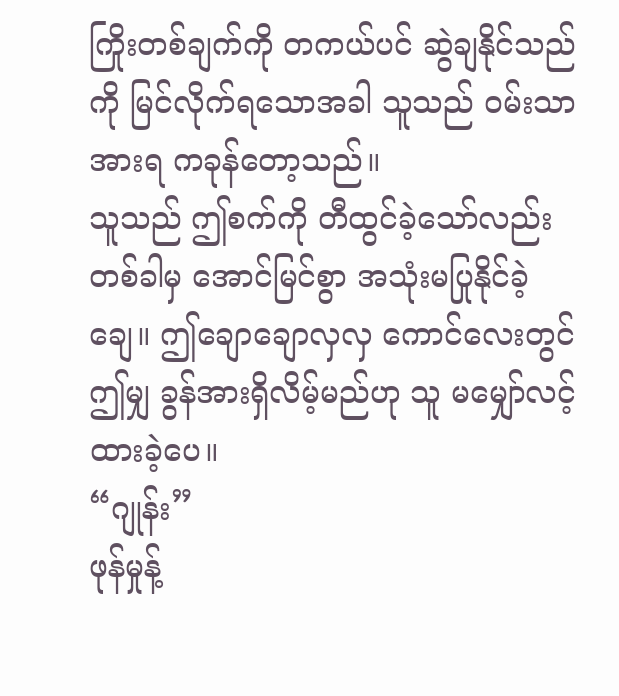ကြိုးတစ်ချက်ကို တကယ်ပင် ဆွဲချနိုင်သည်ကို မြင်လိုက်ရသောအခါ သူသည် ဝမ်းသာအားရ ကခုန်တော့သည်။
သူသည် ဤစက်ကို တီထွင်ခဲ့သော်လည်း တစ်ခါမှ အောင်မြင်စွာ အသုံးမပြုနိုင်ခဲ့ချေ။ ဤချောချောလှလှ ကောင်လေးတွင် ဤမျှ ခွန်အားရှိလိမ့်မည်ဟု သူ မမျှော်လင့်ထားခဲ့ပေ။
“ဂျုန်း”
ဖုန်မှုန့်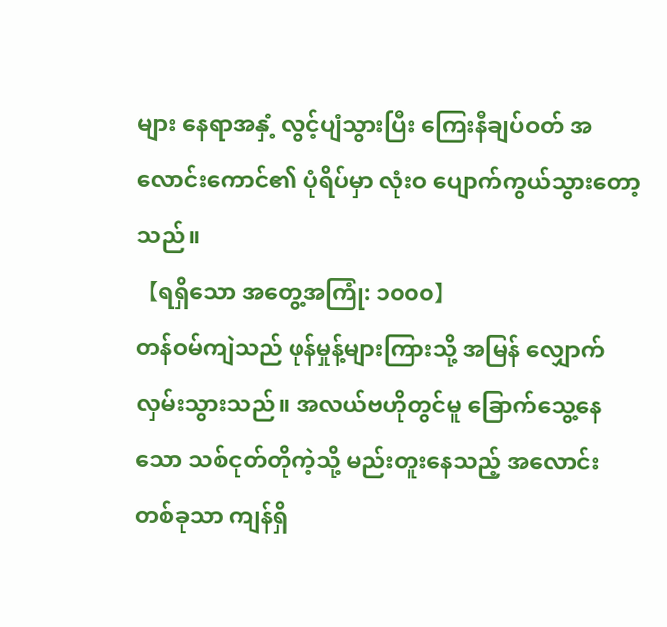များ နေရာအနှံ့ လွင့်ပျံသွားပြီး ကြေးနီချပ်ဝတ် အလောင်းကောင်၏ ပုံရိပ်မှာ လုံးဝ ပျောက်ကွယ်သွားတော့သည်။
【ရရှိသော အတွေ့အကြုံ: ၁၀၀၀】
တန်ဝမ်ကျဲသည် ဖုန်မှုန့်များကြားသို့ အမြန် လျှောက်လှမ်းသွားသည်။ အလယ်ဗဟိုတွင်မူ ခြောက်သွေ့နေသော သစ်ငုတ်တိုကဲ့သို့ မည်းတူးနေသည့် အလောင်းတစ်ခုသာ ကျန်ရှိ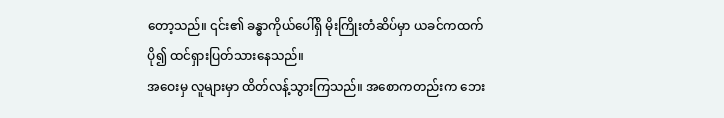တော့သည်။ ၎င်း၏ ခန္ဓာကိုယ်ပေါ်ရှိ မိုးကြိုးတံဆိပ်မှာ ယခင်ကထက် ပို၍ ထင်ရှားပြတ်သားနေသည်။
အဝေးမှ လူများမှာ ထိတ်လန့်သွားကြသည်။ အစောကတည်းက ဘေး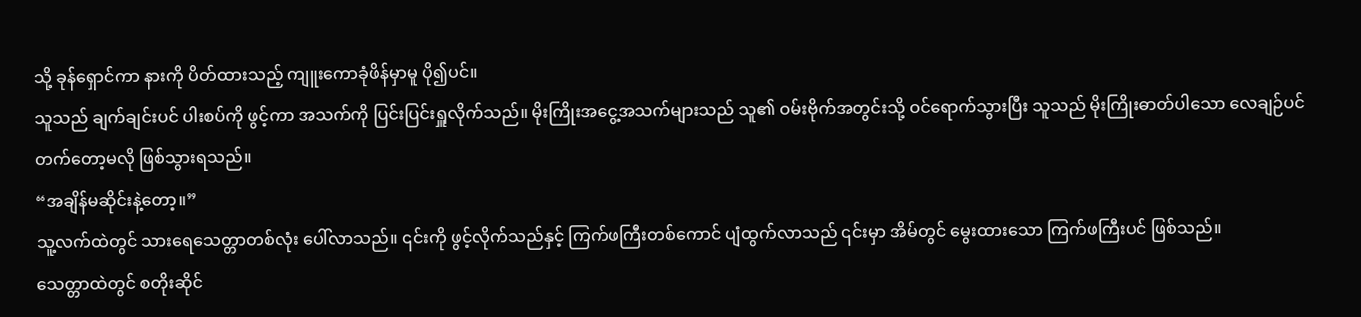သို့ ခုန်ရှောင်ကာ နားကို ပိတ်ထားသည့် ကျူးကောခုံဖိန်မှာမူ ပို၍ပင်။
သူသည် ချက်ချင်းပင် ပါးစပ်ကို ဖွင့်ကာ အသက်ကို ပြင်းပြင်းရှူလိုက်သည်။ မိုးကြိုးအငွေ့အသက်များသည် သူ၏ ဝမ်းဗိုက်အတွင်းသို့ ဝင်ရောက်သွားပြီး သူသည် မိုးကြိုးဓာတ်ပါသော လေချဉ်ပင် တက်တော့မလို ဖြစ်သွားရသည်။
“အချိန်မဆိုင်းနဲ့တော့။”
သူ့လက်ထဲတွင် သားရေသေတ္တာတစ်လုံး ပေါ်လာသည်။ ၎င်းကို ဖွင့်လိုက်သည်နှင့် ကြက်ဖကြီးတစ်ကောင် ပျံထွက်လာသည် ၎င်းမှာ အိမ်တွင် မွေးထားသော ကြက်ဖကြီးပင် ဖြစ်သည်။
သေတ္တာထဲတွင် စတိုးဆိုင်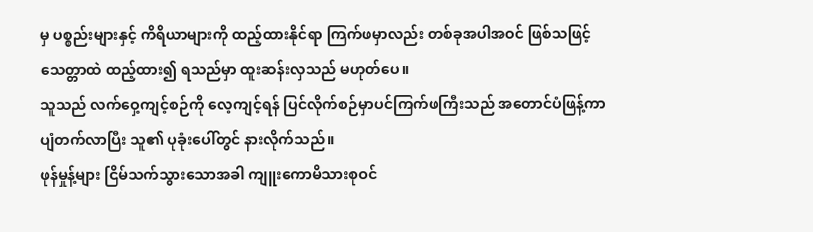မှ ပစ္စည်းများနှင့် ကိရိယာများကို ထည့်ထားနိုင်ရာ ကြက်ဖမှာလည်း တစ်ခုအပါအဝင် ဖြစ်သဖြင့် သေတ္တာထဲ ထည့်ထား၍ ရသည်မှာ ထူးဆန်းလှသည် မဟုတ်ပေ။
သူသည် လက်ဝှေ့ကျင့်စဉ်ကို လေ့ကျင့်ရန် ပြင်လိုက်စဉ်မှာပင်ကြက်ဖကြီးသည် အတောင်ပံဖြန့်ကာ ပျံတက်လာပြီး သူ၏ ပုခုံးပေါ်တွင် နားလိုက်သည်။
ဖုန်မှုန့်များ ငြိမ်သက်သွားသောအခါ ကျူးကောမိသားစုဝင်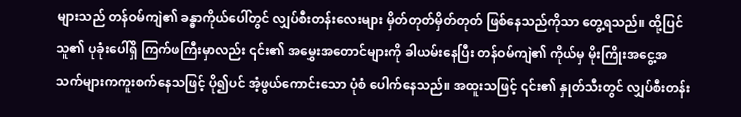များသည် တန်ဝမ်ကျဲ၏ ခန္ဓာကိုယ်ပေါ်တွင် လျှပ်စီးတန်းလေးများ မှိတ်တုတ်မှိတ်တုတ် ဖြစ်နေသည်ကိုသာ တွေ့ရသည်။ ထို့ပြင် သူ၏ ပုခုံးပေါ်ရှိ ကြက်ဖကြီးမှာလည်း ၎င်း၏ အမွှေးအတောင်များကို ခါယမ်းနေပြီး တန်ဝမ်ကျဲ၏ ကိုယ်မှ မိုးကြိုးအငွေ့အသက်များကကူးစက်နေသဖြင့် ပို၍ပင် အံ့ဖွယ်ကောင်းသော ပုံစံ ပေါက်နေသည်။ အထူးသဖြင့် ၎င်း၏ နှုတ်သီးတွင် လျှပ်စီးတန်း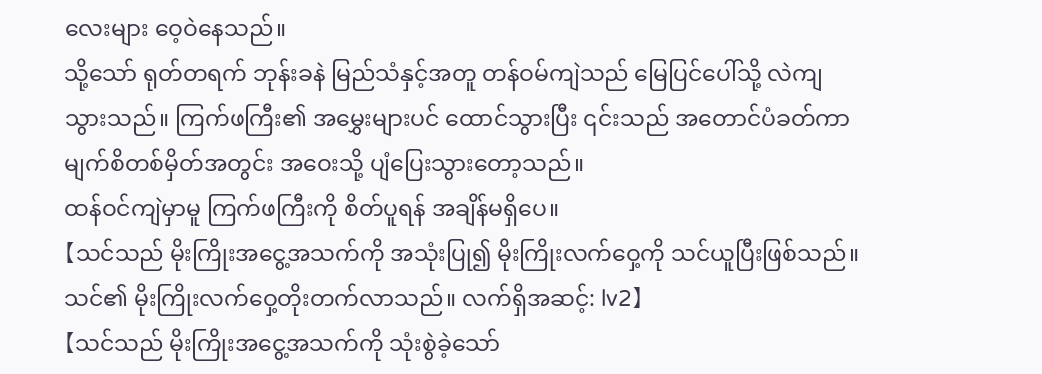လေးများ ဝေ့ဝဲနေသည်။
သို့သော် ရုတ်တရက် ဘုန်းခနဲ မြည်သံနှင့်အတူ တန်ဝမ်ကျဲသည် မြေပြင်ပေါ်သို့ လဲကျသွားသည်။ ကြက်ဖကြီး၏ အမွှေးများပင် ထောင်သွားပြီး ၎င်းသည် အတောင်ပံခတ်ကာ မျက်စိတစ်မှိတ်အတွင်း အဝေးသို့ ပျံပြေးသွားတော့သည်။
ထန်ဝင်ကျဲမှာမူ ကြက်ဖကြီးကို စိတ်ပူရန် အချိန်မရှိပေ။
【သင်သည် မိုးကြိုးအငွေ့အသက်ကို အသုံးပြု၍ မိုးကြိုးလက်ဝှေ့ကို သင်ယူပြီးဖြစ်သည်။ သင်၏ မိုးကြိုးလက်ဝှေ့တိုးတက်လာသည်။ လက်ရှိအဆင့်: lv2】
【သင်သည် မိုးကြိုးအငွေ့အသက်ကို သုံးစွဲခဲ့သော်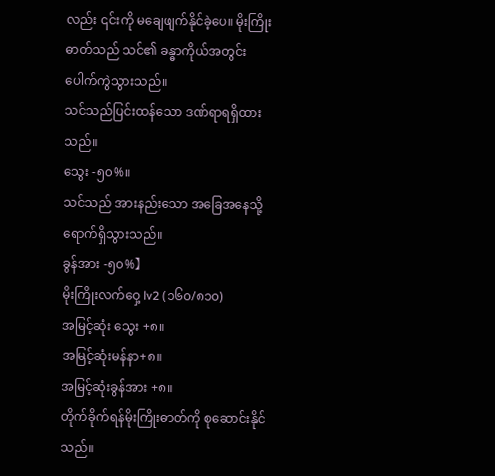လည်း ၎င်းကို မချေဖျက်နိုင်ခဲ့ပေ။ မိုးကြိုးဓာတ်သည် သင်၏ ခန္ဓာကိုယ်အတွင်း ပေါက်ကွဲသွားသည်။
သင်သည်ပြင်းထန်သော ဒဏ်ရာရရှိထားသည်။
သွေး -၅၀%။
သင်သည် အားနည်းသော အခြေအနေသို့ ရောက်ရှိသွားသည်။
ခွန်အား -၅၀%】
မိုးကြိုးလက်ဝှေ့ lv2 (၁၆၀/၈၁၀)
အမြင့်ဆုံး သွေး +၈။
အမြင့်ဆုံးမန်နာ+၈။
အမြင့်ဆုံးခွန်အား +၈။
တိုက်ခိုက်ရန်မိုးကြိုးဓာတ်ကို စုဆောင်းနိုင်သည်။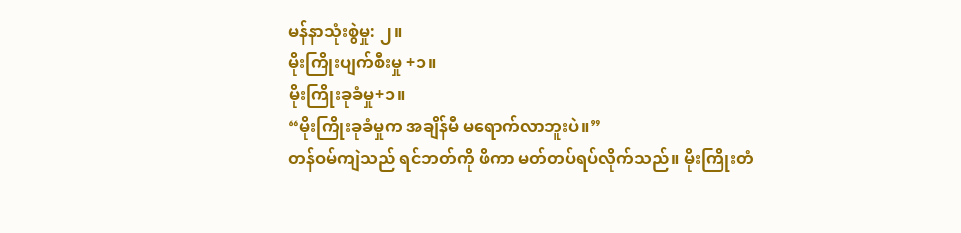မန်နာသုံးစွဲမှု: ၂။
မိုးကြိုးပျက်စီးမှု +၁။
မိုးကြိုးခုခံမှု+၁။
“မိုးကြိုးခုခံမှုက အချိန်မီ မရောက်လာဘူးပဲ။”
တန်ဝမ်ကျဲသည် ရင်ဘတ်ကို ဖိကာ မတ်တပ်ရပ်လိုက်သည်။ မိုးကြိုးတံ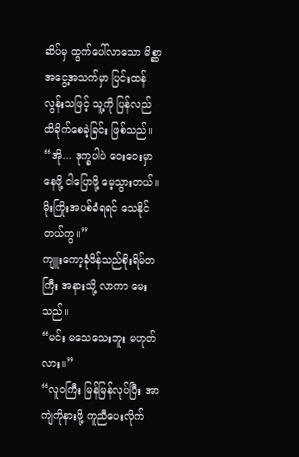ဆိပ်မှ ထွက်ပေါ်လာသော မိစ္ဆာအငွေ့အသက်မှာ ပြင်းထန်လွန်းသဖြင့် သူ့ကို ပြန်လည် ထိခိုက်စေခဲ့ခြင်း ဖြစ်သည်။
“အို... ဒုက္ခပါပဲ ဝေးဝေးမှာ နေဖို့ ငါပြောဖို့ မေ့သွားတယ်။ မိုးကြိုးအပစ်ခံရရင် သေနိုင်တယ်ကွ။”
ကျူးကော့ခုံဖိန်သည်စိုးရိမ်တကြီး အနားသို့ လာကာ မေးသည်။
“မင်း မသေသေးဘူး မဟုတ်လား။”
“လူဝကြီး မြန်မြန်လုပ်ပြီး အာကျဲကိုနားဖို့ ကူညီပေးလိုက်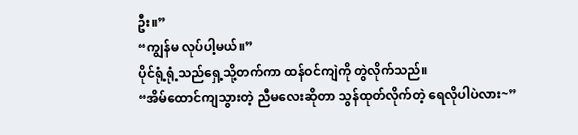ဦး။”
“ကျွန်မ လုပ်ပါ့မယ်။”
ပိုင်ရုံ့ရုံ့သည်ရှေ့သို့တက်ကာ ထန်ဝင်ကျဲကို တွဲလိုက်သည်။
“အိမ်ထောင်ကျသွားတဲ့ ညီမလေးဆိုတာ သွန်ထုတ်လိုက်တဲ့ ရေလိုပါပဲလား~”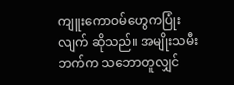ကျူးကောဝမ်ဟွေကပြုံးလျက် ဆိုသည်။ အမျိုးသမီးဘက်က သဘောတူလျှင်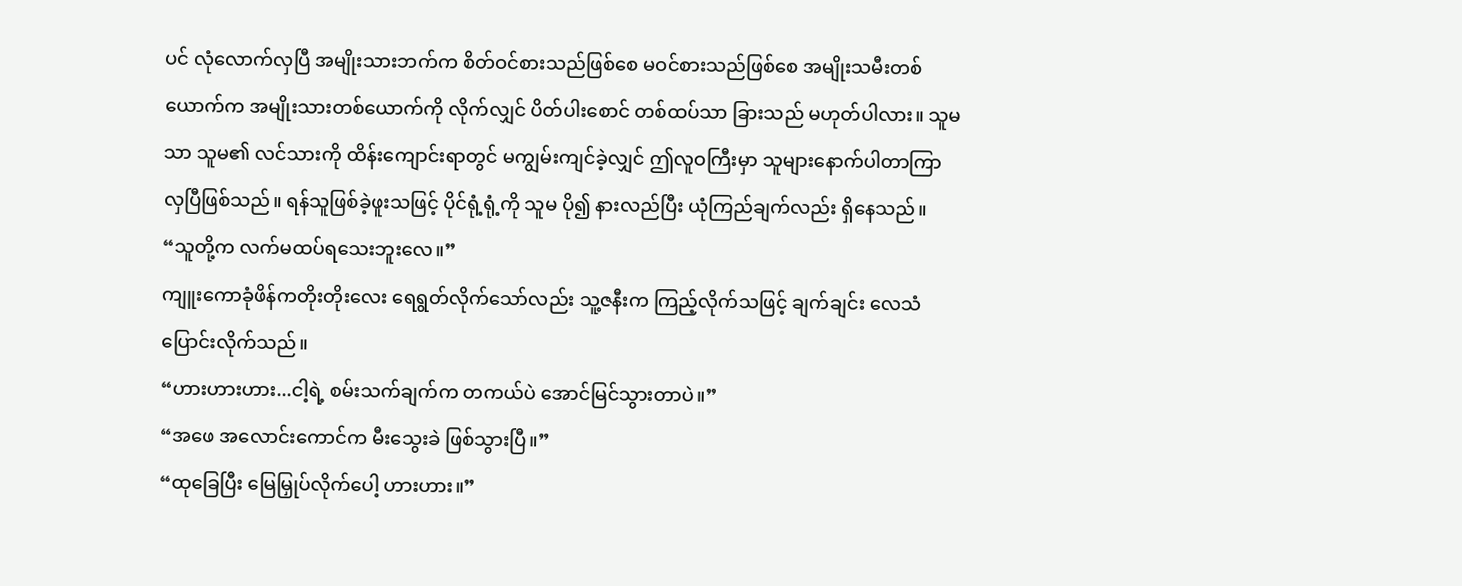ပင် လုံလောက်လှပြီ အမျိုးသားဘက်က စိတ်ဝင်စားသည်ဖြစ်စေ မဝင်စားသည်ဖြစ်စေ အမျိုးသမီးတစ်ယောက်က အမျိုးသားတစ်ယောက်ကို လိုက်လျှင် ပိတ်ပါးစောင် တစ်ထပ်သာ ခြားသည် မဟုတ်ပါလား။ သူမသာ သူမ၏ လင်သားကို ထိန်းကျောင်းရာတွင် မကျွမ်းကျင်ခဲ့လျှင် ဤလူဝကြီးမှာ သူများနောက်ပါတာကြာလှပြီဖြစ်သည်။ ရန်သူဖြစ်ခဲ့ဖူးသဖြင့် ပိုင်ရုံ့ရုံ့ကို သူမ ပို၍ နားလည်ပြီး ယုံကြည်ချက်လည်း ရှိနေသည်။
“သူတို့က လက်မထပ်ရသေးဘူးလေ။”
ကျူးကောခုံဖိန်ကတိုးတိုးလေး ရေရွတ်လိုက်သော်လည်း သူ့ဇနီးက ကြည့်လိုက်သဖြင့် ချက်ချင်း လေသံပြောင်းလိုက်သည်။
“ဟားဟားဟား...ငါ့ရဲ့ စမ်းသက်ချက်က တကယ်ပဲ အောင်မြင်သွားတာပဲ။”
“အဖေ အလောင်းကောင်က မီးသွေးခဲ ဖြစ်သွားပြီ။”
“ထုခြေပြီး မြေမြှုပ်လိုက်ပေါ့ ဟားဟား။”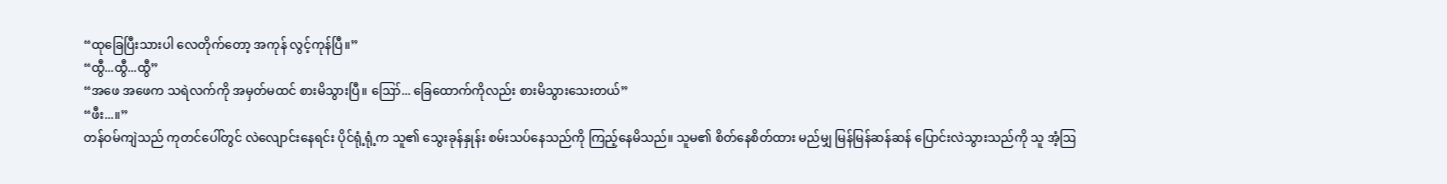“ထုခြေပြီးသားပါ လေတိုက်တော့ အကုန် လွင့်ကုန်ပြီ။”
“ထွီ...ထွီ...ထွီ”
“အဖေ အဖေက သရဲလက်ကို အမှတ်မထင် စားမိသွားပြီ။ ဪ... ခြေထောက်ကိုလည်း စားမိသွားသေးတယ်”
“ဖီး...။”
တန်ဝမ်ကျဲသည် ကုတင်ပေါ်တွင် လဲလျောင်းနေရင်း ပိုင်ရုံ့ရုံ့က သူ၏ သွေးခုန်နှုန်း စမ်းသပ်နေသည်ကို ကြည့်နေမိသည်။ သူမ၏ စိတ်နေစိတ်ထား မည်မျှ မြန်မြန်ဆန်ဆန် ပြောင်းလဲသွားသည်ကို သူ အံ့ဩ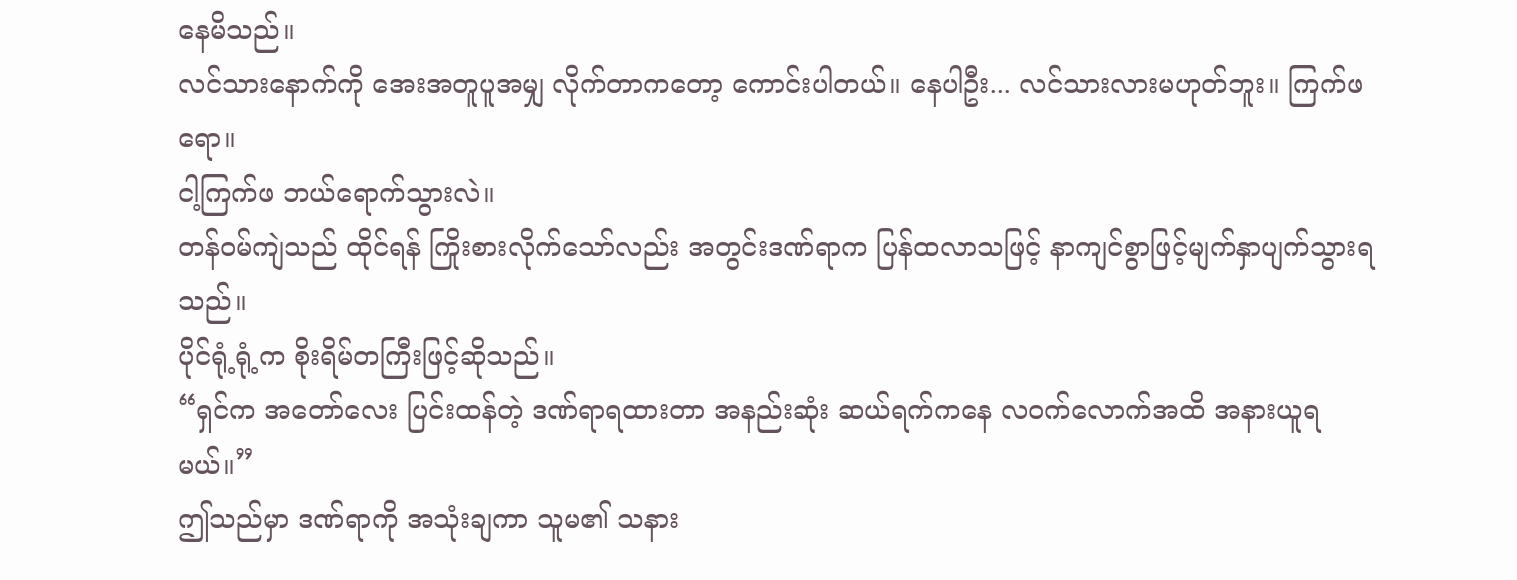နေမိသည်။
လင်သားနောက်ကို အေးအတူပူအမျှ လိုက်တာကတော့ ကောင်းပါတယ်။ နေပါဦး... လင်သားလားမဟုတ်ဘူး။ ကြက်ဖရော။
ငါ့ကြက်ဖ ဘယ်ရောက်သွားလဲ။
တန်ဝမ်ကျဲသည် ထိုင်ရန် ကြိုးစားလိုက်သော်လည်း အတွင်းဒဏ်ရာက ပြန်ထလာသဖြင့် နာကျင်စွာဖြင့်မျက်နှာပျက်သွားရသည်။
ပိုင်ရုံ့ရုံ့က စိုးရိမ်တကြီးဖြင့်ဆိုသည်။
“ရှင်က အတော်လေး ပြင်းထန်တဲ့ ဒဏ်ရာရထားတာ အနည်းဆုံး ဆယ်ရက်ကနေ လဝက်လောက်အထိ အနားယူရမယ်။”
ဤသည်မှာ ဒဏ်ရာကို အသုံးချကာ သူမ၏ သနား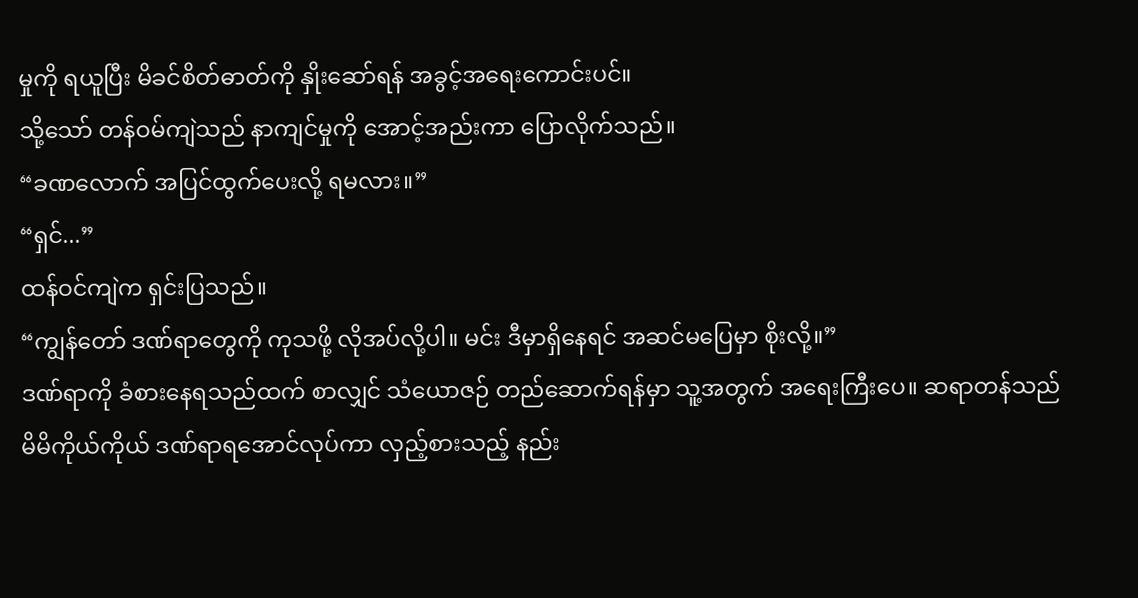မှုကို ရယူပြီး မိခင်စိတ်ဓာတ်ကို နှိုးဆော်ရန် အခွင့်အရေးကောင်းပင်။
သို့သော် တန်ဝမ်ကျဲသည် နာကျင်မှုကို အောင့်အည်းကာ ပြောလိုက်သည်။
“ခဏလောက် အပြင်ထွက်ပေးလို့ ရမလား။”
“ရှင်...”
ထန်ဝင်ကျဲက ရှင်းပြသည်။
“ကျွန်တော် ဒဏ်ရာတွေကို ကုသဖို့ လိုအပ်လို့ပါ။ မင်း ဒီမှာရှိနေရင် အဆင်မပြေမှာ စိုးလို့။”
ဒဏ်ရာကို ခံစားနေရသည်ထက် စာလျှင် သံယောဇဉ် တည်ဆောက်ရန်မှာ သူ့အတွက် အရေးကြီးပေ။ ဆရာတန်သည် မိမိကိုယ်ကိုယ် ဒဏ်ရာရအောင်လုပ်ကာ လှည့်စားသည့် နည်း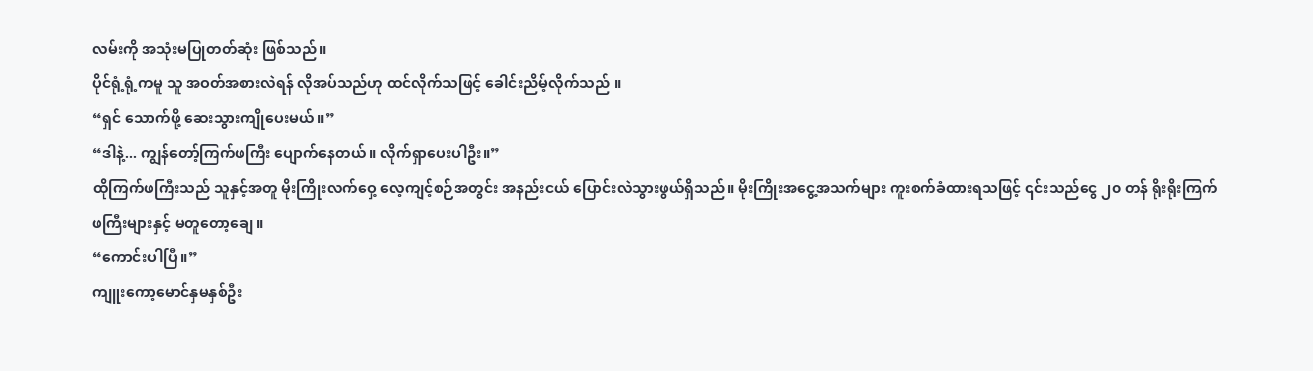လမ်းကို အသုံးမပြုတတ်ဆုံး ဖြစ်သည်။
ပိုင်ရုံ့ရုံ့ကမူ သူ အဝတ်အစားလဲရန် လိုအပ်သည်ဟု ထင်လိုက်သဖြင့် ခေါင်းညိမ့်လိုက်သည် ။
“ရှင် သောက်ဖို့ ဆေးသွားကျိုပေးမယ်။”
“ဒါနဲ့... ကျွန်တော့်ကြက်ဖကြီး ပျောက်နေတယ်။ လိုက်ရှာပေးပါဦး။”
ထိုကြက်ဖကြီးသည် သူနှင့်အတူ မိုးကြိုးလက်ဝှေ့ လေ့ကျင့်စဉ်အတွင်း အနည်းငယ် ပြောင်းလဲသွားဖွယ်ရှိသည်။ မိုးကြိုးအငွေ့အသက်များ ကူးစက်ခံထားရသဖြင့် ၎င်းသည်ငွေ ၂၀ တန် ရိုးရိုးကြက်ဖကြီးများနှင့် မတူတော့ချေ။
“ကောင်းပါပြီ။”
ကျူးကော့မောင်နှမနှစ်ဦး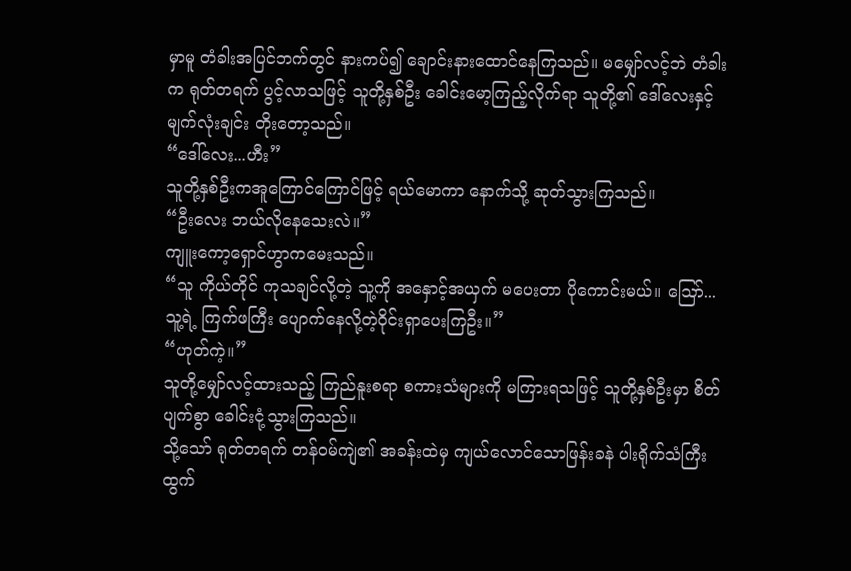မှာမူ တံခါးအပြင်ဘက်တွင် နားကပ်၍ ချောင်းနားထောင်နေကြသည်။ မမျှော်လင့်ဘဲ တံခါးက ရုတ်တရက် ပွင့်လာသဖြင့် သူတို့နှစ်ဦး ခေါင်းမော့ကြည့်လိုက်ရာ သူတို့၏ ဒေါ်လေးနှင့် မျက်လုံးချင်း တိုးတော့သည်။
“ဒေါ်လေး...ဟီး”
သူတို့နှစ်ဦးကအူကြောင်ကြောင်ဖြင့် ရယ်မောကာ နောက်သို့ ဆုတ်သွားကြသည်။
“ဦးလေး ဘယ်လိုနေသေးလဲ။”
ကျူးကော့ရှောင်ဟွာကမေးသည်။
“သူ ကိုယ်တိုင် ကုသချင်လို့တဲ့ သူ့ကို အနှောင့်အယှက် မပေးတာ ပိုကောင်းမယ်။ ဪ... သူ့ရဲ့ ကြက်ဖကြီး ပျောက်နေလို့တဲ့ဝိုင်းရှာပေးကြဦး။”
“ဟုတ်ကဲ့။”
သူတို့မျှော်လင့်ထားသည့် ကြည်နူးစရာ စကားသံများကို မကြားရသဖြင့် သူတို့နှစ်ဦးမှာ စိတ်ပျက်စွာ ခေါင်းငုံ့သွားကြသည်။
သို့သော် ရုတ်တရက် တန်ဝမ်ကျဲ၏ အခန်းထဲမှ ကျယ်လောင်သောဖြန်းခနဲ ပါးရိုက်သံကြီး ထွက်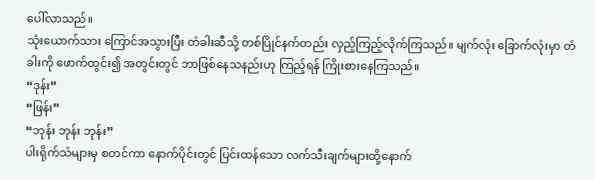ပေါ်လာသည်။
သုံးယောက်သား ကြောင်အသွားပြီး တံခါးဆီသို့ တစ်ပြိုင်နက်တည်း လှည့်ကြည့်လိုက်ကြသည်။ မျက်လုံး ခြောက်လုံးမှာ တံခါးကို ဖောက်ထွင်း၍ အတွင်းတွင် ဘာဖြစ်နေသနည်းဟု ကြည့်ရန် ကြိုးစားနေကြသည်။
“ဒုန်း”
“ဖြန်း”
“ဘုန်း ဘုန်း ဘုန်း”
ပါးရိုက်သံများမှ စတင်ကာ နောက်ပိုင်းတွင် ပြင်းထန်သော လက်သီးချက်များထို့နောက်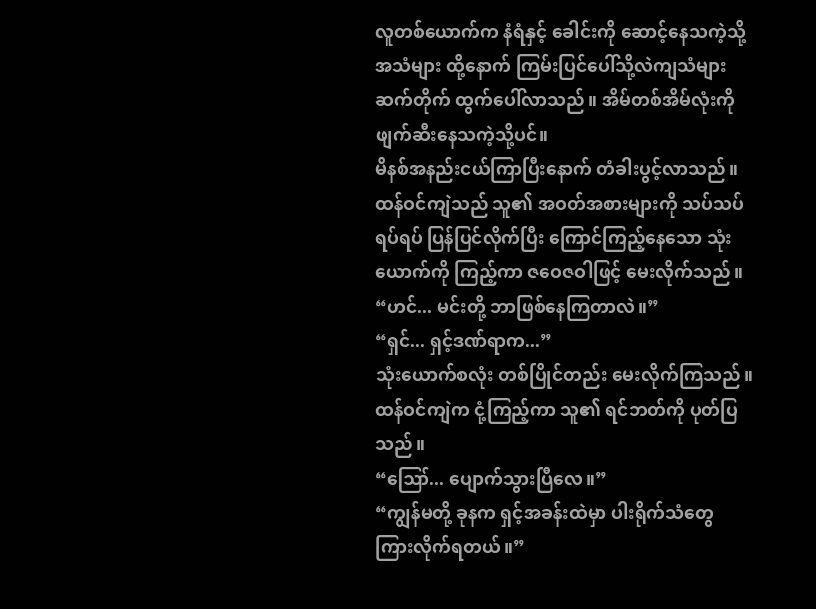လူတစ်ယောက်က နံရံနှင့် ခေါင်းကို ဆောင့်နေသကဲ့သို့ အသံများ ထို့နောက် ကြမ်းပြင်ပေါ်သို့လဲကျသံများ ဆက်တိုက် ထွက်ပေါ်လာသည်။ အိမ်တစ်အိမ်လုံးကို ဖျက်ဆီးနေသကဲ့သို့ပင်။
မိနစ်အနည်းငယ်ကြာပြီးနောက် တံခါးပွင့်လာသည်။
ထန်ဝင်ကျဲသည် သူ၏ အဝတ်အစားများကို သပ်သပ်ရပ်ရပ် ပြန်ပြင်လိုက်ပြီး ကြောင်ကြည့်နေသော သုံးယောက်ကို ကြည့်ကာ ဇဝေဇဝါဖြင့် မေးလိုက်သည်။
“ဟင်... မင်းတို့ ဘာဖြစ်နေကြတာလဲ။”
“ရှင်... ရှင့်ဒဏ်ရာက...”
သုံးယောက်စလုံး တစ်ပြိုင်တည်း မေးလိုက်ကြသည်။
ထန်ဝင်ကျဲက ငုံ့ကြည့်ကာ သူ၏ ရင်ဘတ်ကို ပုတ်ပြသည်။
“ဪ... ပျောက်သွားပြီလေ။”
“ကျွန်မတို့ ခုနက ရှင့်အခန်းထဲမှာ ပါးရိုက်သံတွေ ကြားလိုက်ရတယ်။”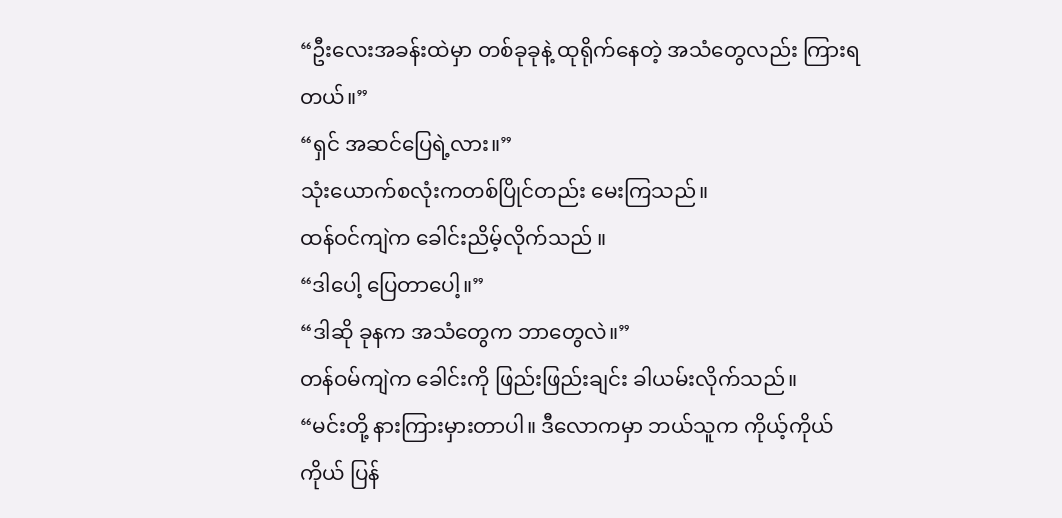“ဦးလေးအခန်းထဲမှာ တစ်ခုခုနဲ့ ထုရိုက်နေတဲ့ အသံတွေလည်း ကြားရတယ်။”
“ရှင် အဆင်ပြေရဲ့လား။”
သုံးယောက်စလုံးကတစ်ပြိုင်တည်း မေးကြသည်။
ထန်ဝင်ကျဲက ခေါင်းညိမ့်လိုက်သည် ။
“ဒါပေါ့ ပြေတာပေါ့။”
“ဒါဆို ခုနက အသံတွေက ဘာတွေလဲ။”
တန်ဝမ်ကျဲက ခေါင်းကို ဖြည်းဖြည်းချင်း ခါယမ်းလိုက်သည်။
“မင်းတို့ နားကြားမှားတာပါ။ ဒီလောကမှာ ဘယ်သူက ကိုယ့်ကိုယ်ကိုယ် ပြန်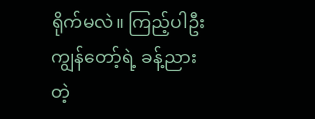ရိုက်မလဲ။ ကြည့်ပါဦး ကျွန်တော့်ရဲ့ ခန့်ညားတဲ့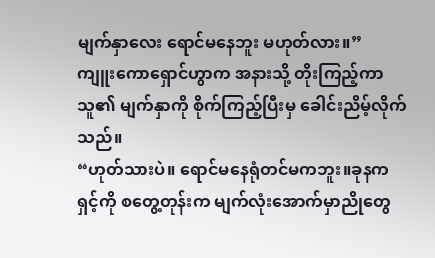မျက်နှာလေး ရောင်မနေဘူး မဟုတ်လား။”
ကျူးကောရှောင်ဟွာက အနားသို့ တိုးကြည့်ကာ သူ၏ မျက်နှာကို စိုက်ကြည့်ပြီးမှ ခေါင်းညိမ့်လိုက်သည်။
“ဟုတ်သားပဲ။ ရောင်မနေရုံတင်မကဘူး။ခုနက ရှင့်ကို စတွေ့တုန်းက မျက်လုံးအောက်မှာညိုတွေ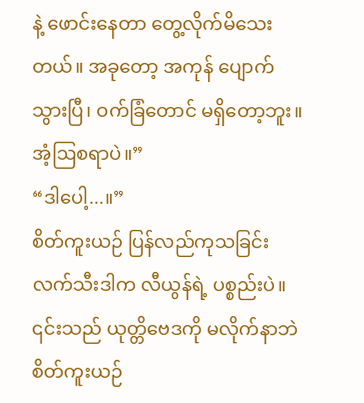နဲ့ ဖောင်းနေတာ တွေ့လိုက်မိသေးတယ်။ အခုတော့ အကုန် ပျောက်သွားပြီ၊ ဝက်ခြံတောင် မရှိတော့ဘူး။ အံ့ဩစရာပဲ။”
“ဒါပေါ့...။”
စိတ်ကူးယဉ် ပြန်လည်ကုသခြင်း လက်သီးဒါက လီယွန်ရဲ့ ပစ္စည်းပဲ။
၎င်းသည် ယုတ္တိဗေဒကို မလိုက်နာဘဲ စိတ်ကူးယဉ်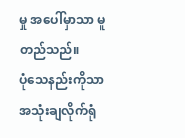မှု အပေါ်မှာသာ မူတည်သည်။
ပုံသေနည်းကိုသာ အသုံးချလိုက်ရုံ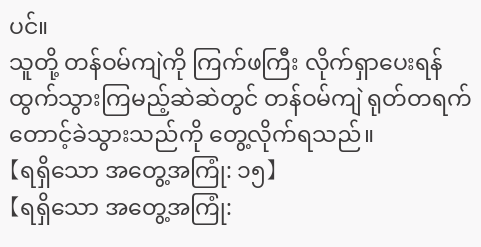ပင်။
သူတို့ တန်ဝမ်ကျဲကို ကြက်ဖကြီး လိုက်ရှာပေးရန် ထွက်သွားကြမည့်ဆဲဆဲတွင် တန်ဝမ်ကျဲ ရုတ်တရက် တောင့်ခဲသွားသည်ကို တွေ့လိုက်ရသည်။
【ရရှိသော အတွေ့အကြုံ: ၁၅】
【ရရှိသော အတွေ့အကြုံ: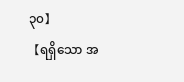၃၀】
【ရရှိသော အ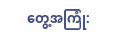တွေ့အကြုံ: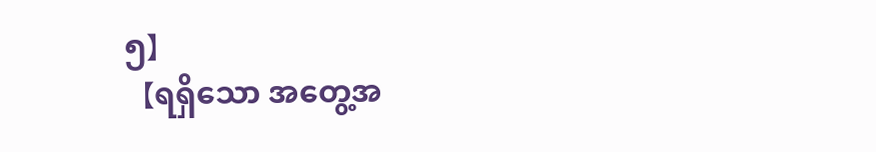၅】
【ရရှိသော အတွေ့အ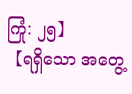ကြုံ: ၂၅】
【ရရှိသော အတွေ့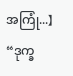အကြုံ...】
“ဒုက္ခ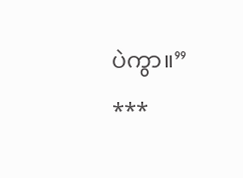ပဲကွာ။”
***